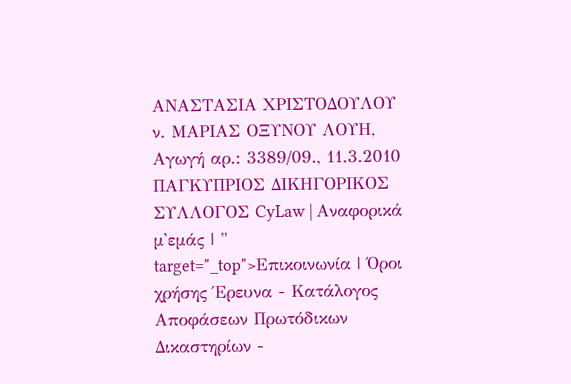ΑΝΑΣΤΑΣΙΑ ΧΡΙΣΤΟΔΟΥΛΟΥ ν. ΜΑΡΙΑΣ ΟΞΥΝΟΥ ΛΟΥΗ, Αγωγή αρ.: 3389/09., 11.3.2010 ΠΑΓΚΥΠΡΙΟΣ ΔΙΚΗΓΟΡΙΚΟΣ ΣΥΛΛΟΓΟΣ CyLaw | Αναφορικά μ'εμάς | " target="_top">Επικοινωνία | Όροι χρήσης Έρευνα - Κατάλογος Αποφάσεων Πρωτόδικων Δικαστηρίων -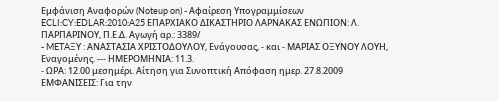Εμφάνιση Αναφορών (Noteup on) - Αφαίρεση Υπογραμμίσεων ECLI:CY:EDLAR:2010:A25 ΕΠΑΡΧΙΑΚΟ ΔΙΚΑΣΤΗΡΙΟ ΛΑΡΝΑΚΑΣ ΕΝΩΠΙΟΝ: Λ. ΠΑΡΠΑΡΙΝΟΥ, Π.Ε.Δ. Αγωγή αρ.: 3389/
- METAΞΥ : ΑΝΑΣΤΑΣΙΑ ΧΡΙΣΤΟΔΟΥΛΟΥ, Ενάγουσας, - και - ΜΑΡΙΑΣ ΟΞΥΝΟΥ ΛΟΥΗ, Εναγομένης. --- ΗΜΕΡΟΜΗΝΙΑ: 11.3.
- ΩΡΑ: 12.00 μεσημέρι. Αίτηση για Συνοπτική Απόφαση ημερ. 27.8.2009 ΕΜΦΑΝΙΣΕΙΣ: Για την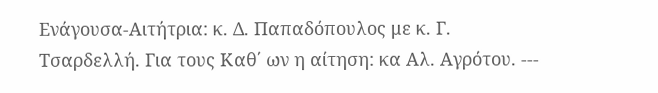Ενάγουσα-Αιτήτρια: κ. Δ. Παπαδόπουλος με κ. Γ. Τσαρδελλή. Για τους Καθ΄ ων η αίτηση: κα Αλ. Αγρότου. ---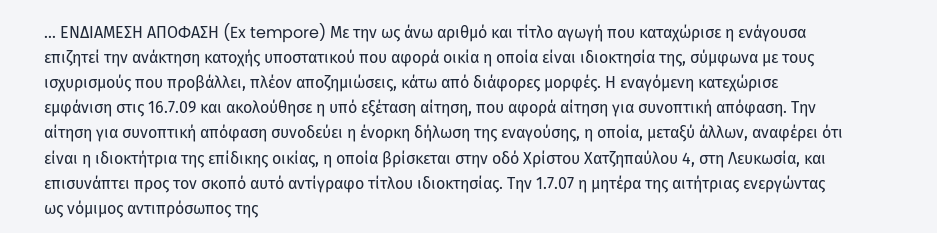... ΕΝΔΙΑΜΕΣΗ ΑΠΟΦΑΣΗ (Ex tempore) Με την ως άνω αριθμό και τίτλο αγωγή που καταχώρισε η ενάγουσα επιζητεί την ανάκτηση κατοχής υποστατικού που αφορά οικία η οποία είναι ιδιοκτησία της, σύμφωνα με τους ισχυρισμούς που προβάλλει, πλέον αποζημιώσεις, κάτω από διάφορες μορφές. Η εναγόμενη κατεχώρισε εμφάνιση στις 16.7.09 και ακολούθησε η υπό εξέταση αίτηση, που αφορά αίτηση για συνοπτική απόφαση. Την αίτηση για συνοπτική απόφαση συνοδεύει η ένορκη δήλωση της εναγούσης, η οποία, μεταξύ άλλων, αναφέρει ότι είναι η ιδιοκτήτρια της επίδικης οικίας, η οποία βρίσκεται στην οδό Χρίστου Χατζηπαύλου 4, στη Λευκωσία, και επισυνάπτει προς τον σκοπό αυτό αντίγραφο τίτλου ιδιοκτησίας. Την 1.7.07 η μητέρα της αιτήτριας ενεργώντας ως νόμιμος αντιπρόσωπος της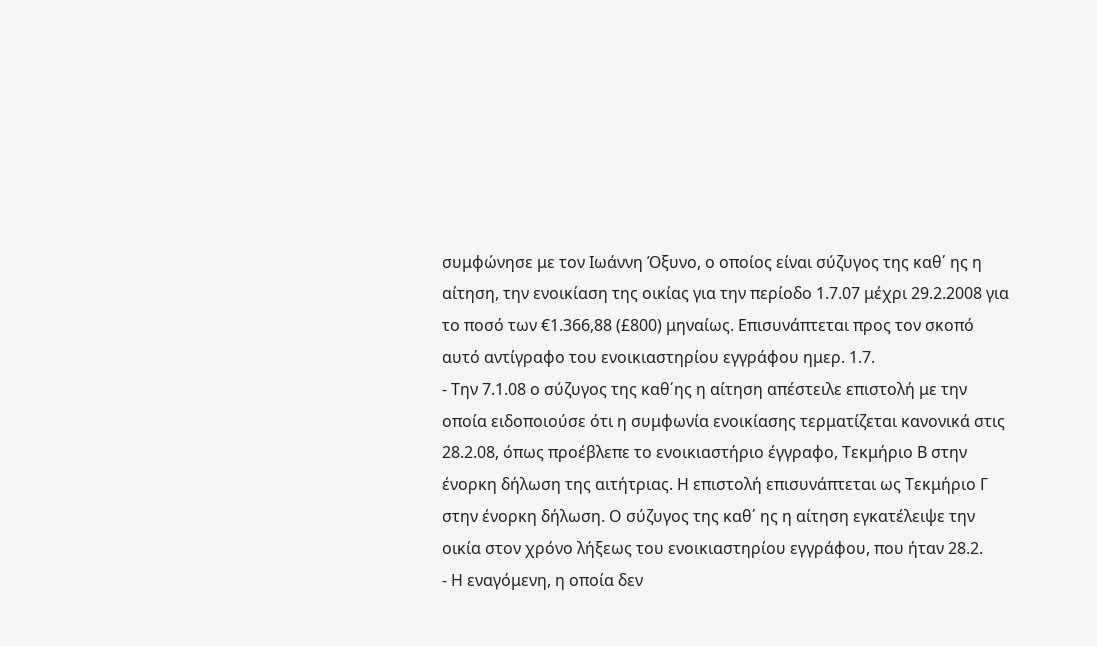συμφώνησε με τον Ιωάννη Όξυνο, ο οποίος είναι σύζυγος της καθ΄ ης η αίτηση, την ενοικίαση της οικίας για την περίοδο 1.7.07 μέχρι 29.2.2008 για το ποσό των €1.366,88 (£800) μηναίως. Επισυνάπτεται προς τον σκοπό αυτό αντίγραφο του ενοικιαστηρίου εγγράφου ημερ. 1.7.
- Την 7.1.08 ο σύζυγος της καθ΄ης η αίτηση απέστειλε επιστολή με την οποία ειδοποιούσε ότι η συμφωνία ενοικίασης τερματίζεται κανονικά στις 28.2.08, όπως προέβλεπε το ενοικιαστήριο έγγραφο, Τεκμήριο Β στην ένορκη δήλωση της αιτήτριας. Η επιστολή επισυνάπτεται ως Τεκμήριο Γ στην ένορκη δήλωση. Ο σύζυγος της καθ΄ ης η αίτηση εγκατέλειψε την οικία στον χρόνο λήξεως του ενοικιαστηρίου εγγράφου, που ήταν 28.2.
- Η εναγόμενη, η οποία δεν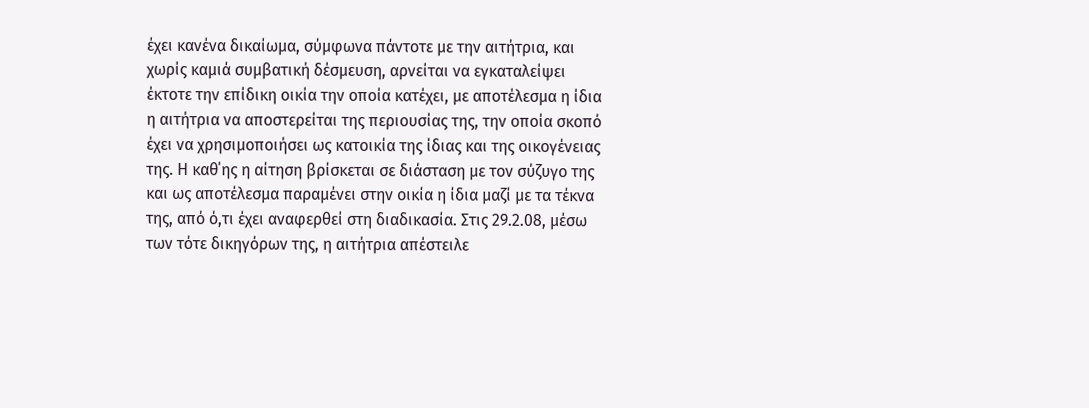έχει κανένα δικαίωμα, σύμφωνα πάντοτε με την αιτήτρια, και χωρίς καμιά συμβατική δέσμευση, αρνείται να εγκαταλείψει έκτοτε την επίδικη οικία την οποία κατέχει, με αποτέλεσμα η ίδια η αιτήτρια να αποστερείται της περιουσίας της, την οποία σκοπό έχει να χρησιμοποιήσει ως κατοικία της ίδιας και της οικογένειας της. Η καθ΄ης η αίτηση βρίσκεται σε διάσταση με τον σύζυγο της και ως αποτέλεσμα παραμένει στην οικία η ίδια μαζί με τα τέκνα της, από ό,τι έχει αναφερθεί στη διαδικασία. Στις 29.2.08, μέσω των τότε δικηγόρων της, η αιτήτρια απέστειλε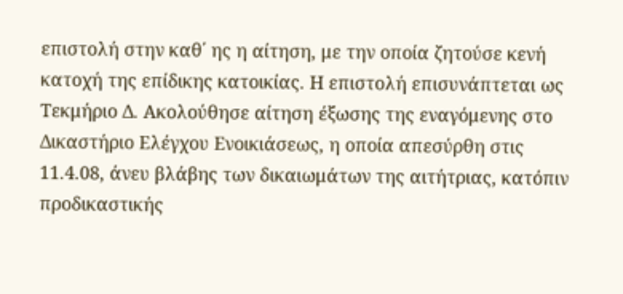επιστολή στην καθ΄ ης η αίτηση, με την οποία ζητούσε κενή κατοχή της επίδικης κατοικίας. Η επιστολή επισυνάπτεται ως Τεκμήριο Δ. Ακολούθησε αίτηση έξωσης της εναγόμενης στο Δικαστήριο Ελέγχου Ενοικιάσεως, η οποία απεσύρθη στις 11.4.08, άνευ βλάβης των δικαιωμάτων της αιτήτριας, κατόπιν προδικαστικής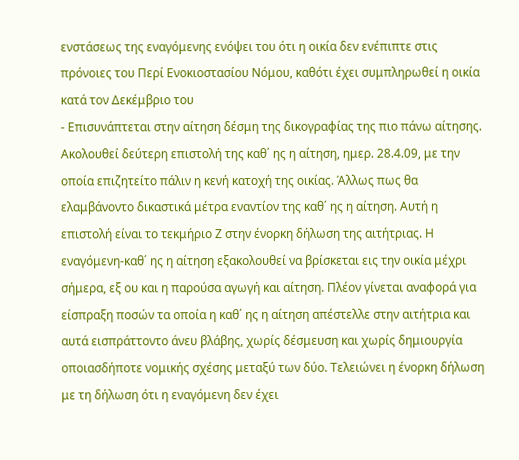ενστάσεως της εναγόμενης ενόψει του ότι η οικία δεν ενέπιπτε στις πρόνοιες του Περί Ενοκιοστασίου Νόμου, καθότι έχει συμπληρωθεί η οικία κατά τον Δεκέμβριο του
- Επισυνάπτεται στην αίτηση δέσμη της δικογραφίας της πιο πάνω αίτησης. Ακολουθεί δεύτερη επιστολή της καθ΄ ης η αίτηση, ημερ. 28.4.09, με την οποία επιζητείτο πάλιν η κενή κατοχή της οικίας. Άλλως πως θα ελαμβάνοντο δικαστικά μέτρα εναντίον της καθ΄ ης η αίτηση. Αυτή η επιστολή είναι το τεκμήριο Ζ στην ένορκη δήλωση της αιτήτριας. Η εναγόμενη-καθ΄ ης η αίτηση εξακολουθεί να βρίσκεται εις την οικία μέχρι σήμερα, εξ ου και η παρούσα αγωγή και αίτηση. Πλέον γίνεται αναφορά για είσπραξη ποσών τα οποία η καθ΄ ης η αίτηση απέστελλε στην αιτήτρια και αυτά εισπράττοντο άνευ βλάβης, χωρίς δέσμευση και χωρίς δημιουργία οποιασδήποτε νομικής σχέσης μεταξύ των δύο. Τελειώνει η ένορκη δήλωση με τη δήλωση ότι η εναγόμενη δεν έχει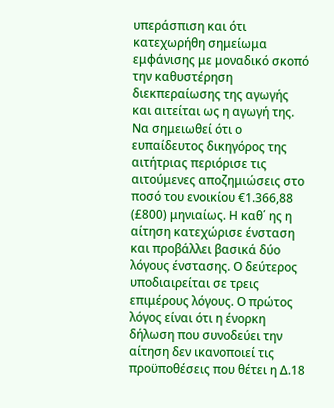υπεράσπιση και ότι κατεχωρήθη σημείωμα εμφάνισης με μοναδικό σκοπό την καθυστέρηση διεκπεραίωσης της αγωγής και αιτείται ως η αγωγή της. Να σημειωθεί ότι ο ευπαίδευτος δικηγόρος της αιτήτριας περιόρισε τις αιτούμενες αποζημιώσεις στο ποσό του ενοικίου €1.366,88 (£800) μηνιαίως. Η καθ΄ ης η αίτηση κατεχώρισε ένσταση και προβάλλει βασικά δύο λόγους ένστασης. Ο δεύτερος υποδιαιρείται σε τρεις επιμέρους λόγους. Ο πρώτος λόγος είναι ότι η ένορκη δήλωση που συνοδεύει την αίτηση δεν ικανοποιεί τις προϋποθέσεις που θέτει η Δ.18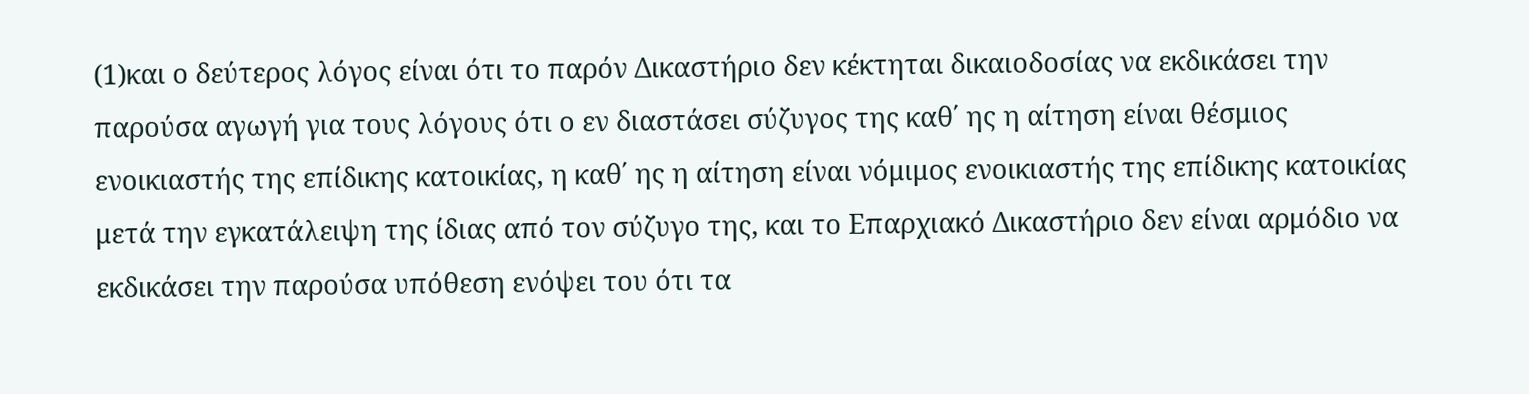(1)και ο δεύτερος λόγος είναι ότι το παρόν Δικαστήριο δεν κέκτηται δικαιοδοσίας να εκδικάσει την παρούσα αγωγή για τους λόγους ότι ο εν διαστάσει σύζυγος της καθ΄ ης η αίτηση είναι θέσμιος ενοικιαστής της επίδικης κατοικίας, η καθ΄ ης η αίτηση είναι νόμιμος ενοικιαστής της επίδικης κατοικίας μετά την εγκατάλειψη της ίδιας από τον σύζυγο της, και το Επαρχιακό Δικαστήριο δεν είναι αρμόδιο να εκδικάσει την παρούσα υπόθεση ενόψει του ότι τα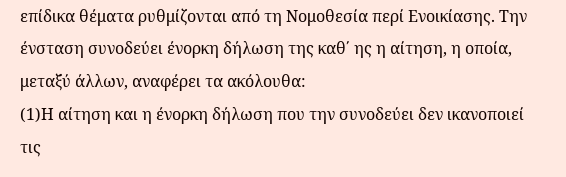επίδικα θέματα ρυθμίζονται από τη Νομοθεσία περί Ενοικίασης. Την ένσταση συνοδεύει ένορκη δήλωση της καθ΄ ης η αίτηση, η οποία, μεταξύ άλλων, αναφέρει τα ακόλουθα:
(1)H αίτηση και η ένορκη δήλωση που την συνοδεύει δεν ικανοποιεί τις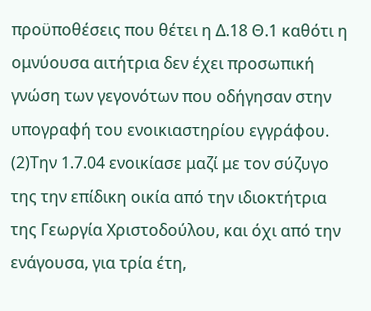προϋποθέσεις που θέτει η Δ.18 Θ.1 καθότι η ομνύουσα αιτήτρια δεν έχει προσωπική γνώση των γεγονότων που οδήγησαν στην υπογραφή του ενοικιαστηρίου εγγράφου.
(2)Την 1.7.04 ενοικίασε μαζί με τον σύζυγο της την επίδικη οικία από την ιδιοκτήτρια της Γεωργία Χριστοδούλου, και όχι από την ενάγουσα, για τρία έτη,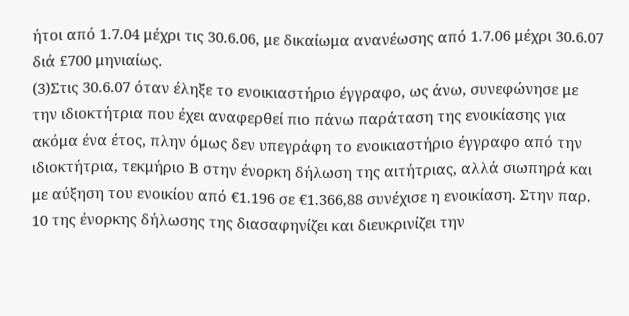ήτοι από 1.7.04 μέχρι τις 30.6.06, με δικαίωμα ανανέωσης από 1.7.06 μέχρι 30.6.07 διά £700 μηνιαίως.
(3)Στις 30.6.07 όταν έληξε το ενοικιαστήριο έγγραφο, ως άνω, συνεφώνησε με την ιδιοκτήτρια που έχει αναφερθεί πιο πάνω παράταση της ενοικίασης για ακόμα ένα έτος, πλην όμως δεν υπεγράφη το ενοικιαστήριο έγγραφο από την ιδιοκτήτρια, τεκμήριο Β στην ένορκη δήλωση της αιτήτριας, αλλά σιωπηρά και με αύξηση του ενοικίου από €1.196 σε €1.366,88 συνέχισε η ενοικίαση. Στην παρ. 10 της ένορκης δήλωσης της διασαφηνίζει και διευκρινίζει την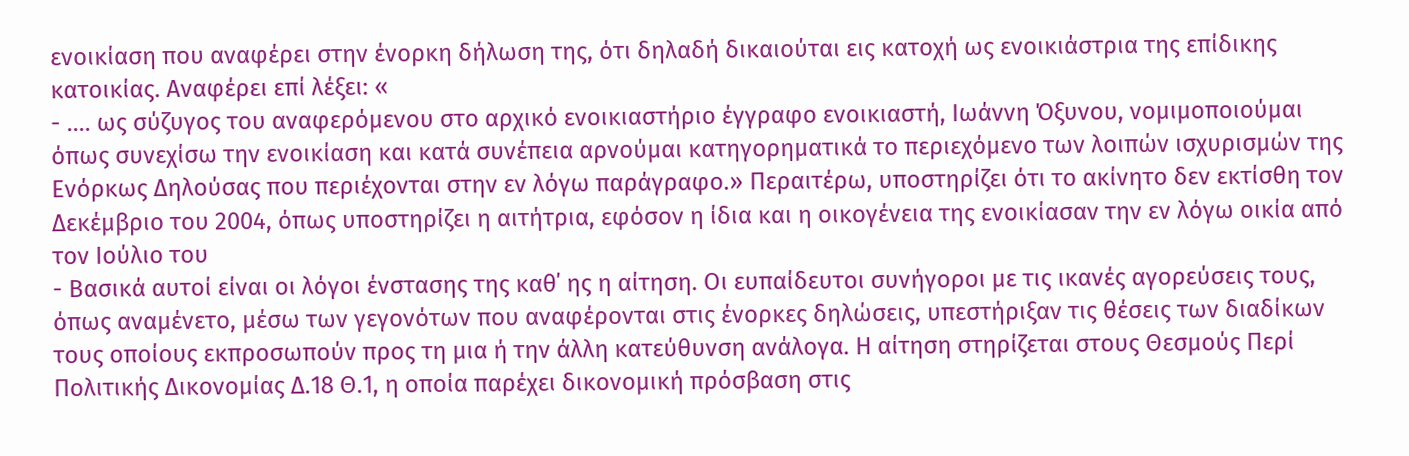ενοικίαση που αναφέρει στην ένορκη δήλωση της, ότι δηλαδή δικαιούται εις κατοχή ως ενοικιάστρια της επίδικης κατοικίας. Αναφέρει επί λέξει: «
- .... ως σύζυγος του αναφερόμενου στο αρχικό ενοικιαστήριο έγγραφο ενοικιαστή, Ιωάννη Όξυνου, νομιμοποιούμαι όπως συνεχίσω την ενοικίαση και κατά συνέπεια αρνούμαι κατηγορηματικά το περιεχόμενο των λοιπών ισχυρισμών της Ενόρκως Δηλούσας που περιέχονται στην εν λόγω παράγραφο.» Περαιτέρω, υποστηρίζει ότι το ακίνητο δεν εκτίσθη τον Δεκέμβριο του 2004, όπως υποστηρίζει η αιτήτρια, εφόσον η ίδια και η οικογένεια της ενοικίασαν την εν λόγω οικία από τον Ιούλιο του
- Βασικά αυτοί είναι οι λόγοι ένστασης της καθ΄ ης η αίτηση. Οι ευπαίδευτοι συνήγοροι με τις ικανές αγορεύσεις τους, όπως αναμένετο, μέσω των γεγονότων που αναφέρονται στις ένορκες δηλώσεις, υπεστήριξαν τις θέσεις των διαδίκων τους οποίους εκπροσωπούν προς τη μια ή την άλλη κατεύθυνση ανάλογα. Η αίτηση στηρίζεται στους Θεσμούς Περί Πολιτικής Δικονομίας Δ.18 Θ.1, η οποία παρέχει δικονομική πρόσβαση στις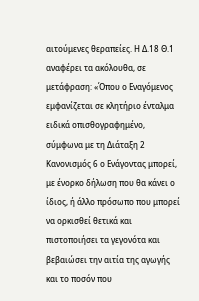αιτούμενες θεραπείες. Η Δ.18 Θ.1 αναφέρει τα ακόλουθα, σε μετάφραση: «Όπου ο Εναγόμενος εμφανίζεται σε κλητήριο ένταλμα ειδικά οπισθογραφημένο, σύμφωνα με τη Διάταξη 2 Κανονισμός 6 ο Ενάγοντας μπορεί, με ένορκο δήλωση που θα κάνει ο ίδιος, ή άλλο πρόσωπο που μπορεί να ορκισθεί θετικά και πιστοποιήσει τα γεγονότα και βεβαιώσει την αιτία της αγωγής και το ποσόν που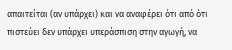απαιτείται (αν υπάρχει) και να αναφέρει ότι από ότι πιστεύει δεν υπάρχει υπεράσπιση στην αγωγή, να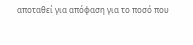αποταθεί για απόφαση για το ποσό που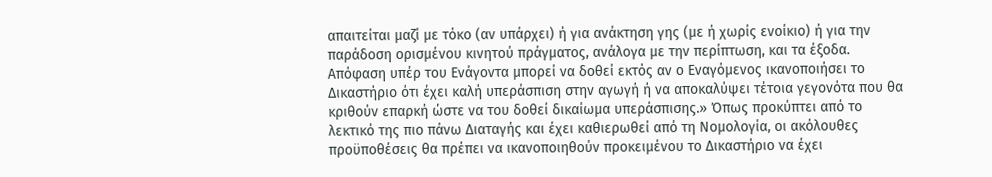απαιτείται μαζί με τόκο (αν υπάρχει) ή για ανάκτηση γης (με ή χωρίς ενοίκιο) ή για την παράδοση ορισμένου κινητού πράγματος, ανάλογα με την περίπτωση, και τα έξοδα. Απόφαση υπέρ του Ενάγοντα μπορεί να δοθεί εκτός αν ο Εναγόμενος ικανοποιήσει το Δικαστήριο ότι έχει καλή υπεράσπιση στην αγωγή ή να αποκαλύψει τέτοια γεγονότα που θα κριθούν επαρκή ώστε να του δοθεί δικαίωμα υπεράσπισης.» Όπως προκύπτει από το λεκτικό της πιο πάνω Διαταγής και έχει καθιερωθεί από τη Νομολογία, οι ακόλουθες προϋποθέσεις θα πρέπει να ικανοποιηθούν προκειμένου το Δικαστήριο να έχει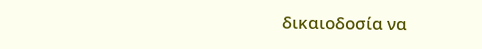δικαιοδοσία να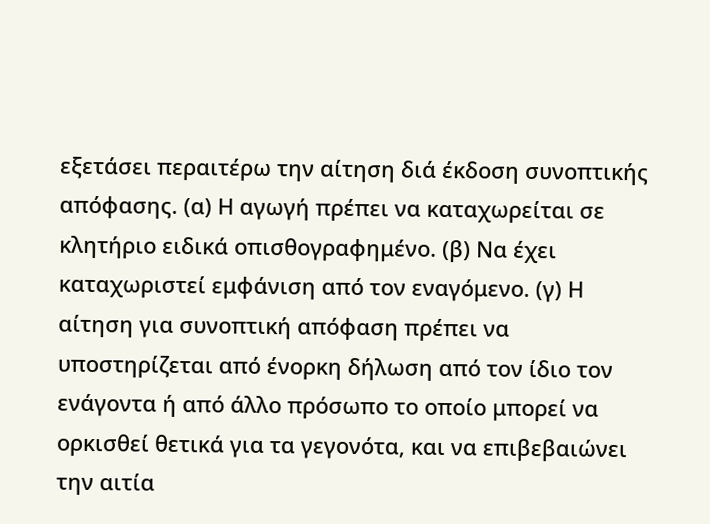εξετάσει περαιτέρω την αίτηση διά έκδοση συνοπτικής απόφασης. (α) Η αγωγή πρέπει να καταχωρείται σε κλητήριο ειδικά οπισθογραφημένο. (β) Να έχει καταχωριστεί εμφάνιση από τον εναγόμενο. (γ) Η αίτηση για συνοπτική απόφαση πρέπει να υποστηρίζεται από ένορκη δήλωση από τον ίδιο τον ενάγοντα ή από άλλο πρόσωπο το οποίο μπορεί να ορκισθεί θετικά για τα γεγονότα, και να επιβεβαιώνει την αιτία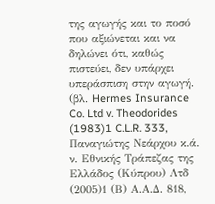της αγωγής και το ποσό που αξιώνεται και να δηλώνει ότι, καθώς πιστεύει, δεν υπάρχει υπεράσπιση στην αγωγή. (βλ. Hermes Insurance Co. Ltd v. Theodorides
(1983)1 C.L.R. 333, Παναγιώτης Νεάρχου κ.ά. ν. Εθνικής Τράπεζας της Ελλάδος (Κύπρου) Λτδ
(2005)1 (Β) Α.Α.Δ. 818,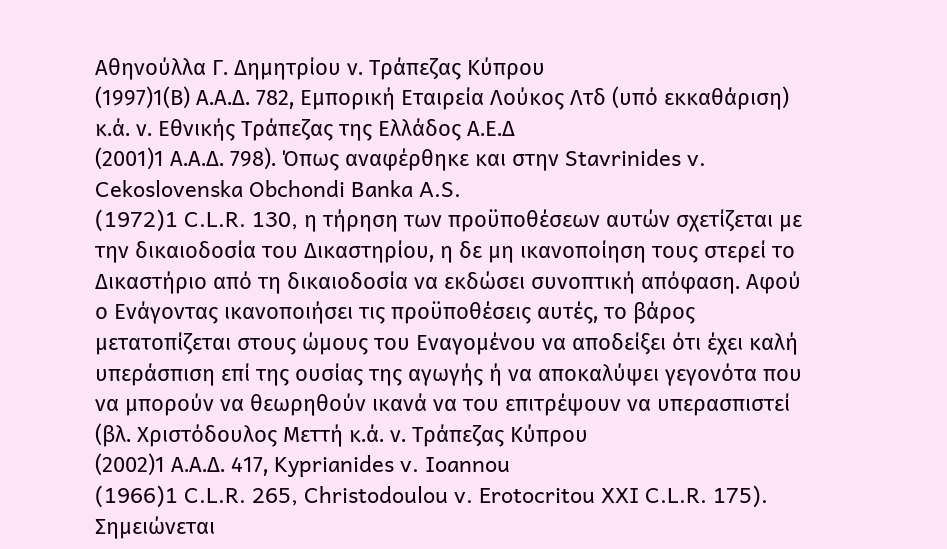Αθηνούλλα Γ. Δημητρίου ν. Τράπεζας Κύπρου
(1997)1(Β) Α.Α.Δ. 782, Εμπορική Εταιρεία Λούκος Λτδ (υπό εκκαθάριση) κ.ά. ν. Εθνικής Τράπεζας της Ελλάδος Α.Ε.Δ
(2001)1 Α.Α.Δ. 798). Όπως αναφέρθηκε και στην Stavrinides v. Cekoslovenska Obchondi Banka A.S.
(1972)1 C.L.R. 130, η τήρηση των προϋποθέσεων αυτών σχετίζεται με την δικαιοδοσία του Δικαστηρίου, η δε μη ικανοποίηση τους στερεί το Δικαστήριο από τη δικαιοδοσία να εκδώσει συνοπτική απόφαση. Αφού ο Ενάγοντας ικανοποιήσει τις προϋποθέσεις αυτές, το βάρος μετατοπίζεται στους ώμους του Εναγομένου να αποδείξει ότι έχει καλή υπεράσπιση επί της ουσίας της αγωγής ή να αποκαλύψει γεγονότα που να μπορούν να θεωρηθούν ικανά να του επιτρέψουν να υπερασπιστεί (βλ. Χριστόδουλος Μεττή κ.ά. ν. Τράπεζας Κύπρου
(2002)1 Α.Α.Δ. 417, Kyprianides v. Ioannou
(1966)1 C.L.R. 265, Christodoulou v. Erotocritou XXI C.L.R. 175). Σημειώνεται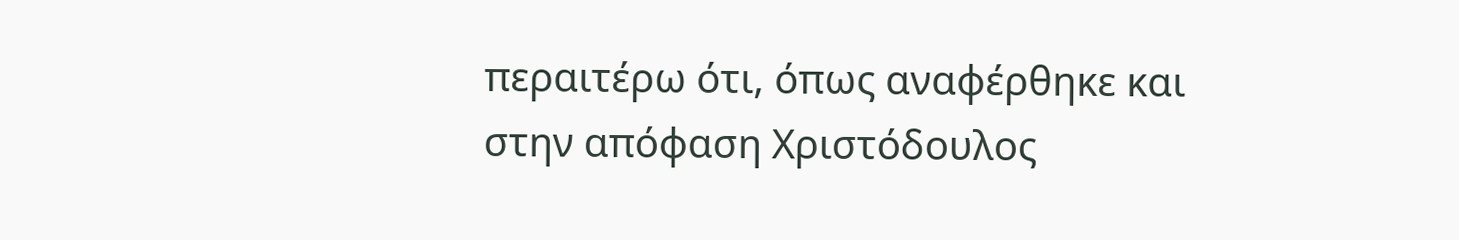περαιτέρω ότι, όπως αναφέρθηκε και στην απόφαση Χριστόδουλος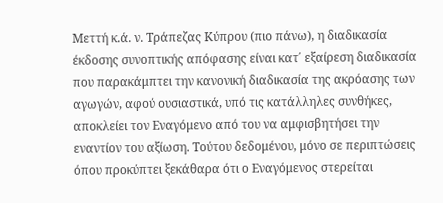Μεττή κ.ά. ν. Τράπεζας Κύπρου (πιο πάνω), η διαδικασία έκδοσης συνοπτικής απόφασης είναι κατ΄ εξαίρεση διαδικασία που παρακάμπτει την κανονική διαδικασία της ακρόασης των αγωγών, αφού ουσιαστικά, υπό τις κατάλληλες συνθήκες, αποκλείει τον Εναγόμενο από του να αμφισβητήσει την εναντίον του αξίωση. Τούτου δεδομένου, μόνο σε περιπτώσεις όπου προκύπτει ξεκάθαρα ότι ο Εναγόμενος στερείται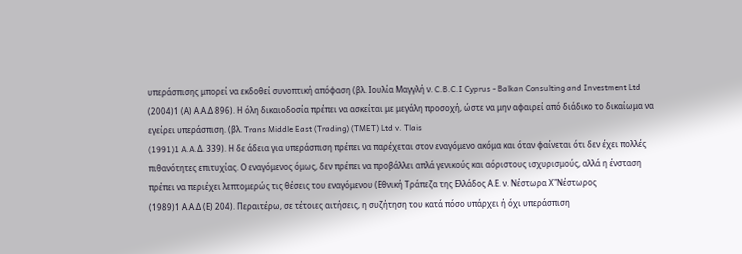υπεράσπισης μπορεί να εκδοθεί συνοπτική απόφαση (βλ. Ιουλία Μαγγλή ν. C.B.C.I Cyprus - Balkan Consulting and Investment Ltd
(2004)1 (Α) Α.Α.Δ 896). Η όλη δικαιοδοσία πρέπει να ασκείται με μεγάλη προσοχή, ώστε να μην αφαιρεί από διάδικο το δικαίωμα να εγείρει υπεράσπιση. (βλ. Trans Middle East (Trading) (TMET) Ltd v. Tlais
(1991)1 A.A.Δ. 339). Η δε άδεια για υπεράσπιση πρέπει να παρέχεται στον εναγόμενο ακόμα και όταν φαίνεται ότι δεν έχει πολλές πιθανότητες επιτυχίας. Ο εναγόμενος όμως, δεν πρέπει να προβάλλει απλά γενικούς και αόριστους ισχυρισμούς, αλλά η ένσταση πρέπει να περιέχει λεπτομερώς τις θέσεις του εναγόμενου (Εθνική Τράπεζα της Ελλάδος Α.Ε. ν. Νέστωρα Χ"Νέστωρος
(1989)1 Α.Α.Δ (Ε) 204). Περαιτέρω, σε τέτοιες αιτήσεις, η συζήτηση του κατά πόσο υπάρχει ή όχι υπεράσπιση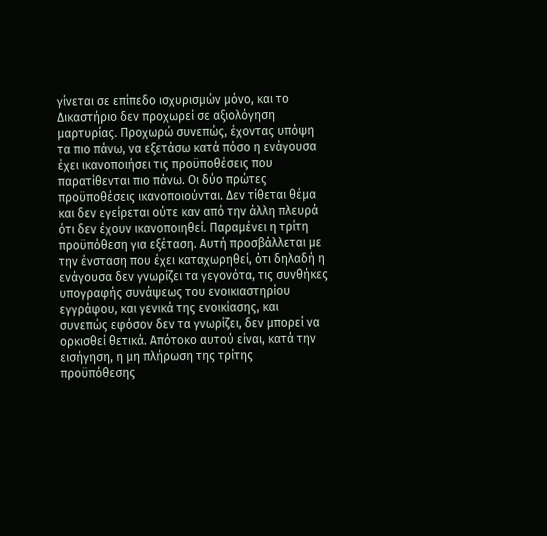γίνεται σε επίπεδο ισχυρισμών μόνο, και το Δικαστήριο δεν προχωρεί σε αξιολόγηση μαρτυρίας. Προχωρώ συνεπώς, έχοντας υπόψη τα πιο πάνω, να εξετάσω κατά πόσο η ενάγουσα έχει ικανοποιήσει τις προϋποθέσεις που παρατίθενται πιο πάνω. Οι δύο πρώτες προϋποθέσεις ικανοποιούνται. Δεν τίθεται θέμα και δεν εγείρεται ούτε καν από την άλλη πλευρά ότι δεν έχουν ικανοποιηθεί. Παραμένει η τρίτη προϋπόθεση για εξέταση. Αυτή προσβάλλεται με την ένσταση που έχει καταχωρηθεί, ότι δηλαδή η ενάγουσα δεν γνωρίζει τα γεγονότα, τις συνθήκες υπογραφής συνάψεως του ενοικιαστηρίου εγγράφου, και γενικά της ενοικίασης, και συνεπώς εφόσον δεν τα γνωρίζει, δεν μπορεί να ορκισθεί θετικά. Απότοκο αυτού είναι, κατά την εισήγηση, η μη πλήρωση της τρίτης προϋπόθεσης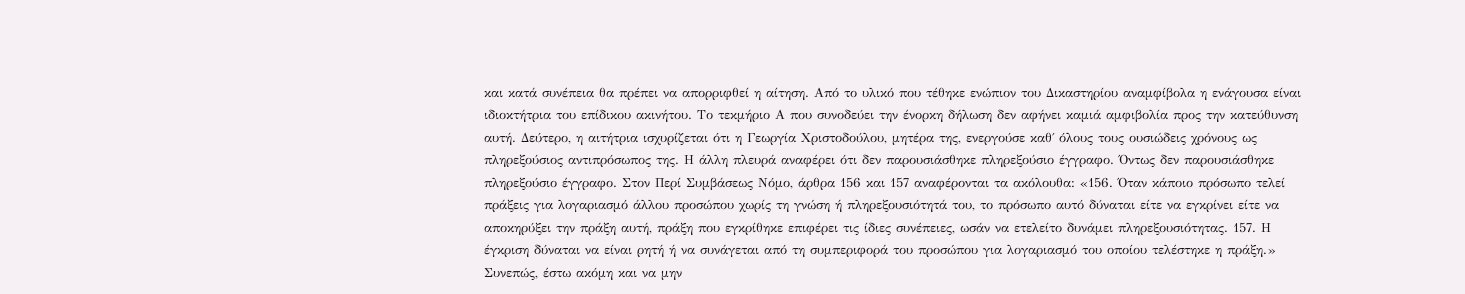και κατά συνέπεια θα πρέπει να απορριφθεί η αίτηση. Από το υλικό που τέθηκε ενώπιον του Δικαστηρίου αναμφίβολα η ενάγουσα είναι ιδιοκτήτρια του επίδικου ακινήτου. Το τεκμήριο Α που συνοδεύει την ένορκη δήλωση δεν αφήνει καμιά αμφιβολία προς την κατεύθυνση αυτή. Δεύτερο, η αιτήτρια ισχυρίζεται ότι η Γεωργία Χριστοδούλου, μητέρα της, ενεργούσε καθ΄ όλους τους ουσιώδεις χρόνους ως πληρεξούσιος αντιπρόσωπος της. Η άλλη πλευρά αναφέρει ότι δεν παρουσιάσθηκε πληρεξούσιο έγγραφο. Όντως δεν παρουσιάσθηκε πληρεξούσιο έγγραφο. Στον Περί Συμβάσεως Νόμο, άρθρα 156 και 157 αναφέρονται τα ακόλουθα: «156. Όταν κάποιο πρόσωπο τελεί πράξεις για λογαριασμό άλλου προσώπου χωρίς τη γνώση ή πληρεξουσιότητά του, το πρόσωπο αυτό δύναται είτε να εγκρίνει είτε να αποκηρύξει την πράξη αυτή, πράξη που εγκρίθηκε επιφέρει τις ίδιες συνέπειες, ωσάν να ετελείτο δυνάμει πληρεξουσιότητας. 157. Η έγκριση δύναται να είναι ρητή ή να συνάγεται από τη συμπεριφορά του προσώπου για λογαριασμό του οποίου τελέστηκε η πράξη.» Συνεπώς, έστω ακόμη και να μην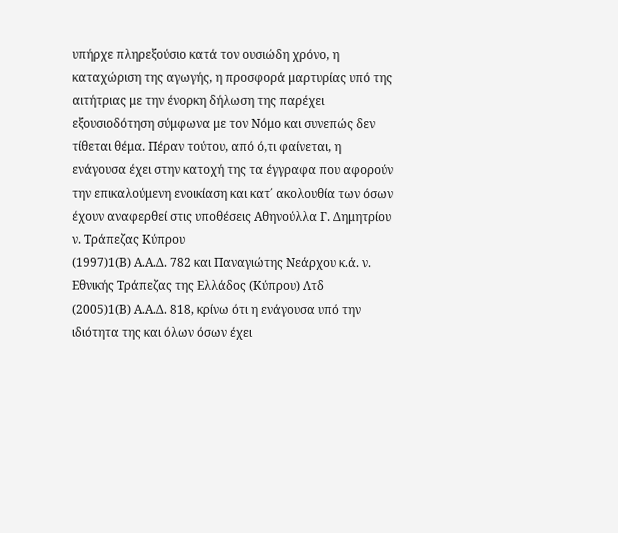υπήρχε πληρεξούσιο κατά τον ουσιώδη χρόνο, η καταχώριση της αγωγής, η προσφορά μαρτυρίας υπό της αιτήτριας με την ένορκη δήλωση της παρέχει εξουσιοδότηση σύμφωνα με τον Νόμο και συνεπώς δεν τίθεται θέμα. Πέραν τούτου, από ό,τι φαίνεται, η ενάγουσα έχει στην κατοχή της τα έγγραφα που αφορούν την επικαλούμενη ενοικίαση και κατ΄ ακολουθία των όσων έχουν αναφερθεί στις υποθέσεις Αθηνούλλα Γ. Δημητρίου ν. Τράπεζας Κύπρου
(1997)1(Β) Α.Α.Δ. 782 και Παναγιώτης Νεάρχου κ.ά. ν. Εθνικής Τράπεζας της Ελλάδος (Κύπρου) Λτδ
(2005)1(Β) Α.Α.Δ. 818, κρίνω ότι η ενάγουσα υπό την ιδιότητα της και όλων όσων έχει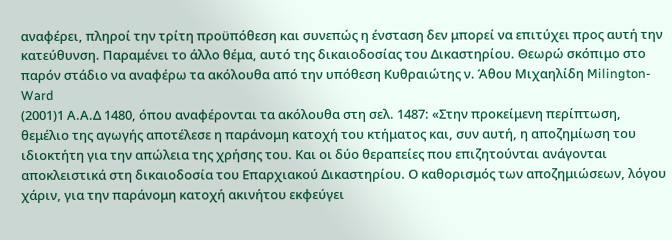αναφέρει, πληροί την τρίτη προϋπόθεση και συνεπώς η ένσταση δεν μπορεί να επιτύχει προς αυτή την κατεύθυνση. Παραμένει το άλλο θέμα, αυτό της δικαιοδοσίας του Δικαστηρίου. Θεωρώ σκόπιμο στο παρόν στάδιο να αναφέρω τα ακόλουθα από την υπόθεση Κυθραιώτης ν. Άθου Μιχαηλίδη Milington-Ward
(2001)1 Α.Α.Δ 1480, όπου αναφέρονται τα ακόλουθα στη σελ. 1487: «Στην προκείμενη περίπτωση, θεμέλιο της αγωγής αποτέλεσε η παράνομη κατοχή του κτήματος και, συν αυτή, η αποζημίωση του ιδιοκτήτη για την απώλεια της χρήσης του. Και οι δύο θεραπείες που επιζητούνται ανάγονται αποκλειστικά στη δικαιοδοσία του Επαρχιακού Δικαστηρίου. Ο καθορισμός των αποζημιώσεων, λόγου χάριν, για την παράνομη κατοχή ακινήτου εκφεύγει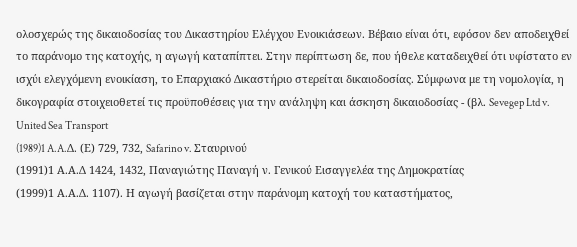ολοσχερώς της δικαιοδοσίας του Δικαστηρίου Ελέγχου Ενοικιάσεων. Βέβαιο είναι ότι, εφόσον δεν αποδειχθεί το παράνομο της κατοχής, η αγωγή καταπίπτει. Στην περίπτωση δε, που ήθελε καταδειχθεί ότι υφίστατο εν ισχύι ελεγχόμενη ενοικίαση, το Επαρχιακό Δικαστήριο στερείται δικαιοδοσίας. Σύμφωνα με τη νομολογία, η δικογραφία στοιχειοθετεί τις προϋποθέσεις για την ανάληψη και άσκηση δικαιοδοσίας - (βλ. Sevegep Ltd v. United Sea Transport
(1989)1 A.A.Δ. (Ε) 729, 732, Safarino v. Σταυρινού
(1991)1 Α.Α.Δ 1424, 1432, Παναγιώτης Παναγή ν. Γενικού Εισαγγελέα της Δημοκρατίας
(1999)1 Α.Α.Δ. 1107). Η αγωγή βασίζεται στην παράνομη κατοχή του καταστήματος,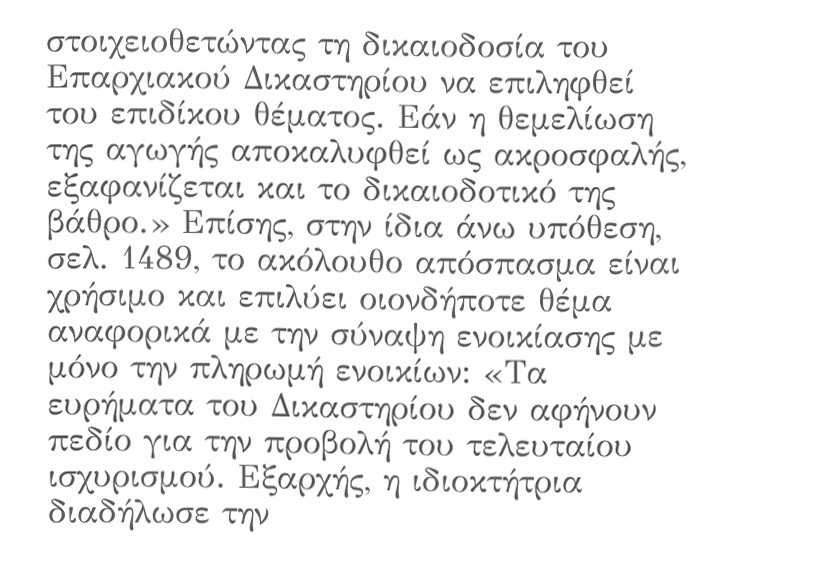στοιχειοθετώντας τη δικαιοδοσία του Επαρχιακού Δικαστηρίου να επιληφθεί του επιδίκου θέματος. Εάν η θεμελίωση της αγωγής αποκαλυφθεί ως ακροσφαλής, εξαφανίζεται και το δικαιοδοτικό της βάθρο.» Επίσης, στην ίδια άνω υπόθεση, σελ. 1489, το ακόλουθο απόσπασμα είναι χρήσιμο και επιλύει οιονδήποτε θέμα αναφορικά με την σύναψη ενοικίασης με μόνο την πληρωμή ενοικίων: «Τα ευρήματα του Δικαστηρίου δεν αφήνουν πεδίο για την προβολή του τελευταίου ισχυρισμού. Εξαρχής, η ιδιοκτήτρια διαδήλωσε την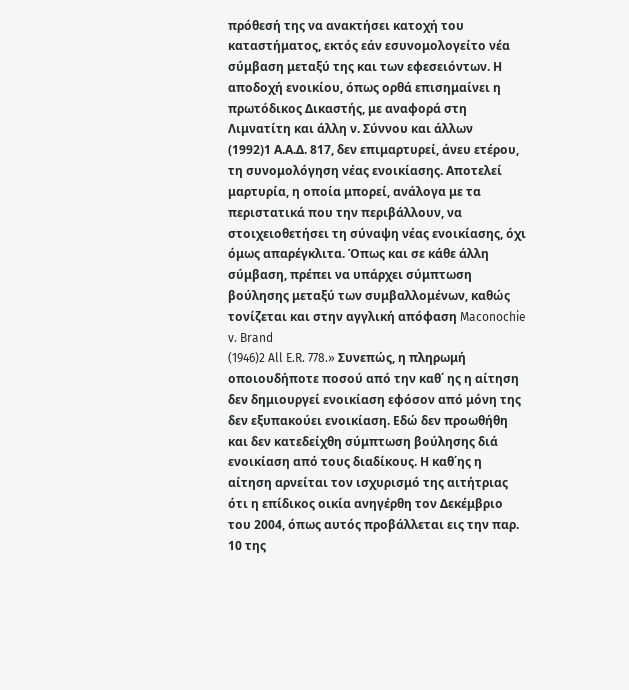πρόθεσή της να ανακτήσει κατοχή του καταστήματος, εκτός εάν εσυνομολογείτο νέα σύμβαση μεταξύ της και των εφεσειόντων. Η αποδοχή ενοικίου, όπως ορθά επισημαίνει η πρωτόδικος Δικαστής, με αναφορά στη Λιμνατίτη και άλλη ν. Σύννου και άλλων
(1992)1 Α.Α.Δ. 817, δεν επιμαρτυρεί, άνευ ετέρου, τη συνομολόγηση νέας ενοικίασης. Αποτελεί μαρτυρία, η οποία μπορεί, ανάλογα με τα περιστατικά που την περιβάλλουν, να στοιχειοθετήσει τη σύναψη νέας ενοικίασης, όχι όμως απαρέγκλιτα. Όπως και σε κάθε άλλη σύμβαση, πρέπει να υπάρχει σύμπτωση βούλησης μεταξύ των συμβαλλομένων, καθώς τονίζεται και στην αγγλική απόφαση Maconochie v. Brand
(1946)2 All E.R. 778.» Συνεπώς, η πληρωμή οποιουδήποτε ποσού από την καθ΄ ης η αίτηση δεν δημιουργεί ενοικίαση εφόσον από μόνη της δεν εξυπακούει ενοικίαση. Εδώ δεν προωθήθη και δεν κατεδείχθη σύμπτωση βούλησης διά ενοικίαση από τους διαδίκους. Η καθ΄ης η αίτηση αρνείται τον ισχυρισμό της αιτήτριας ότι η επίδικος οικία ανηγέρθη τον Δεκέμβριο του 2004, όπως αυτός προβάλλεται εις την παρ. 10 της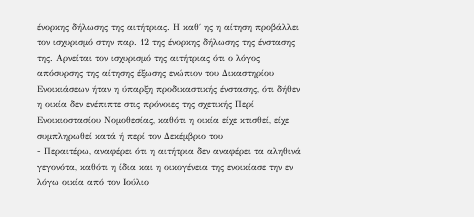ένορκης δήλωσης της αιτήτριας. Η καθ΄ ης η αίτηση προβάλλει τον ισχυρισμό στην παρ. 12 της ένορκης δήλωσης της ένστασης της. Αρνείται τον ισχυρισμό της αιτήτριας ότι ο λόγος απόσυρσης της αίτησης έξωσης ενώπιον του Δικαστηρίου Ενοικιάσεων ήταν η ύπαρξη προδικαστικής ένστασης, ότι δήθεν η οικία δεν ενέπιπτε στις πρόνοιες της σχετικής Περί Ενοικιοστασίου Νομοθεσίας, καθότι η οικία είχε κτισθεί, είχε συμπληρωθεί κατά ή περί τον Δεκέμβριο του
- Περαιτέρω, αναφέρει ότι η αιτήτρια δεν αναφέρει τα αληθινά γεγονότα, καθότι η ίδια και η οικογένεια της ενοικίασε την εν λόγω οικία από τον Ιούλιο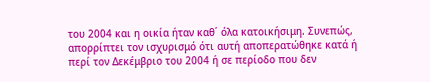του 2004 και η οικία ήταν καθ΄ όλα κατοικήσιμη. Συνεπώς, απορρίπτει τον ισχυρισμό ότι αυτή αποπερατώθηκε κατά ή περί τον Δεκέμβριο του 2004 ή σε περίοδο που δεν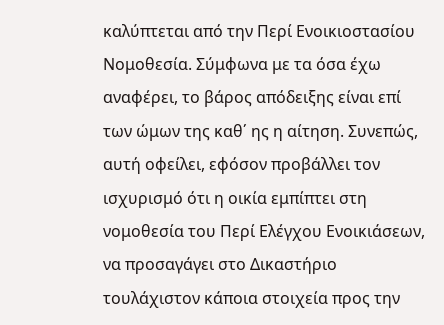καλύπτεται από την Περί Ενοικιοστασίου Νομοθεσία. Σύμφωνα με τα όσα έχω αναφέρει, το βάρος απόδειξης είναι επί των ώμων της καθ΄ ης η αίτηση. Συνεπώς, αυτή οφείλει, εφόσον προβάλλει τον ισχυρισμό ότι η οικία εμπίπτει στη νομοθεσία του Περί Ελέγχου Ενοικιάσεων, να προσαγάγει στο Δικαστήριο τουλάχιστον κάποια στοιχεία προς την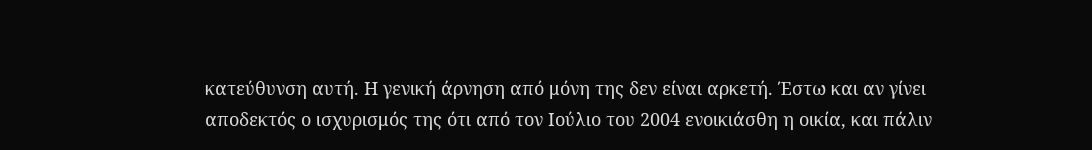κατεύθυνση αυτή. Η γενική άρνηση από μόνη της δεν είναι αρκετή. Έστω και αν γίνει αποδεκτός ο ισχυρισμός της ότι από τον Ιούλιο του 2004 ενοικιάσθη η οικία, και πάλιν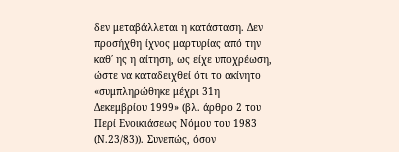δεν μεταβάλλεται η κατάσταση. Δεν προσήχθη ίχνος μαρτυρίας από την καθ΄ ης η αίτηση, ως είχε υποχρέωση, ώστε να καταδειχθεί ότι το ακίνητο «συμπληρώθηκε μέχρι 31η Δεκεμβρίου 1999» (βλ. άρθρο 2 του Περί Ενοικιάσεως Νόμου του 1983 (Ν.23/83)). Συνεπώς, όσον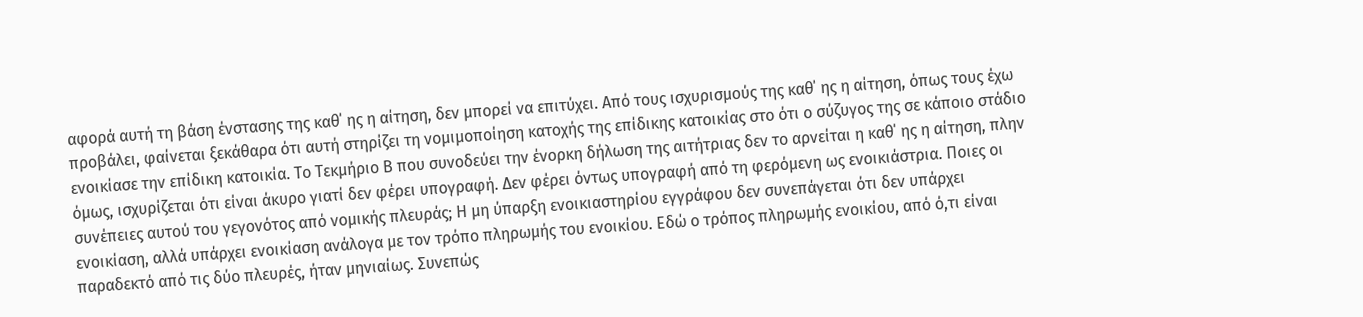αφορά αυτή τη βάση ένστασης της καθ΄ ης η αίτηση, δεν μπορεί να επιτύχει. Από τους ισχυρισμούς της καθ΄ ης η αίτηση, όπως τους έχω προβάλει, φαίνεται ξεκάθαρα ότι αυτή στηρίζει τη νομιμοποίηση κατοχής της επίδικης κατοικίας στο ότι ο σύζυγος της σε κάποιο στάδιο ενοικίασε την επίδικη κατοικία. Το Τεκμήριο Β που συνοδεύει την ένορκη δήλωση της αιτήτριας δεν το αρνείται η καθ΄ ης η αίτηση, πλην όμως, ισχυρίζεται ότι είναι άκυρο γιατί δεν φέρει υπογραφή. Δεν φέρει όντως υπογραφή από τη φερόμενη ως ενοικιάστρια. Ποιες οι συνέπειες αυτού του γεγονότος από νομικής πλευράς; Η μη ύπαρξη ενοικιαστηρίου εγγράφου δεν συνεπάγεται ότι δεν υπάρχει ενοικίαση, αλλά υπάρχει ενοικίαση ανάλογα με τον τρόπο πληρωμής του ενοικίου. Εδώ ο τρόπος πληρωμής ενοικίου, από ό,τι είναι παραδεκτό από τις δύο πλευρές, ήταν μηνιαίως. Συνεπώς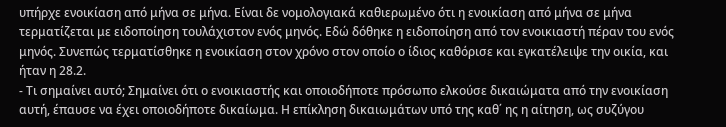υπήρχε ενοικίαση από μήνα σε μήνα. Είναι δε νομολογιακά καθιερωμένο ότι η ενοικίαση από μήνα σε μήνα τερματίζεται με ειδοποίηση τουλάχιστον ενός μηνός. Εδώ δόθηκε η ειδοποίηση από τον ενοικιαστή πέραν του ενός μηνός. Συνεπώς τερματίσθηκε η ενοικίαση στον χρόνο στον οποίο ο ίδιος καθόρισε και εγκατέλειψε την οικία, και ήταν η 28.2.
- Τι σημαίνει αυτό; Σημαίνει ότι ο ενοικιαστής και οποιοδήποτε πρόσωπο ελκούσε δικαιώματα από την ενοικίαση αυτή, έπαυσε να έχει οποιοδήποτε δικαίωμα. Η επίκληση δικαιωμάτων υπό της καθ΄ ης η αίτηση, ως συζύγου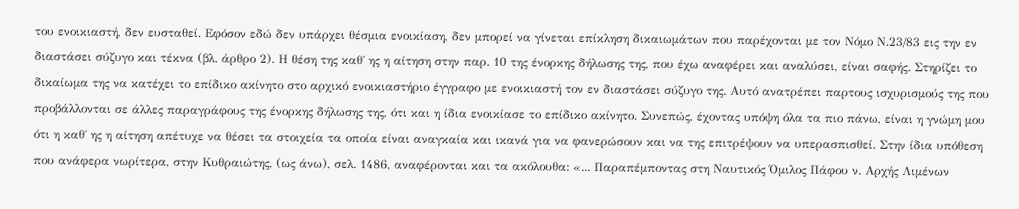του ενοικιαστή, δεν ευσταθεί. Εφόσον εδώ δεν υπάρχει θέσμια ενοικίαση, δεν μπορεί να γίνεται επίκληση δικαιωμάτων που παρέχονται με τον Νόμο Ν.23/83 εις την εν διαστάσει σύζυγο και τέκνα (βλ. άρθρο 2). Η θέση της καθ΄ ης η αίτηση στην παρ. 10 της ένορκης δήλωσης της, που έχω αναφέρει και αναλύσει, είναι σαφής. Στηρίζει το δικαίωμα της να κατέχει το επίδικο ακίνητο στο αρχικό ενοικιαστήριο έγγραφο με ενοικιαστή τον εν διαστάσει σύζυγο της. Αυτό ανατρέπει παρτους ισχυρισμούς της που προβάλλονται σε άλλες παραγράφους της ένορκης δήλωσης της, ότι και η ίδια ενοικίασε το επίδικο ακίνητο. Συνεπώς, έχοντας υπόψη όλα τα πιο πάνω, είναι η γνώμη μου ότι η καθ΄ ης η αίτηση απέτυχε να θέσει τα στοιχεία τα οποία είναι αναγκαία και ικανά για να φανερώσουν και να της επιτρέψουν να υπερασπισθεί. Στην ίδια υπόθεση που ανάφερα νωρίτερα, στην Κυθραιώτης, (ως άνω), σελ. 1486, αναφέρονται και τα ακόλουθα: «... Παραπέμποντας στη Ναυτικός Όμιλος Πάφου ν. Αρχής Λιμένων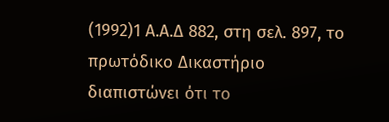(1992)1 Α.Α.Δ 882, στη σελ. 897, το πρωτόδικο Δικαστήριο διαπιστώνει ότι το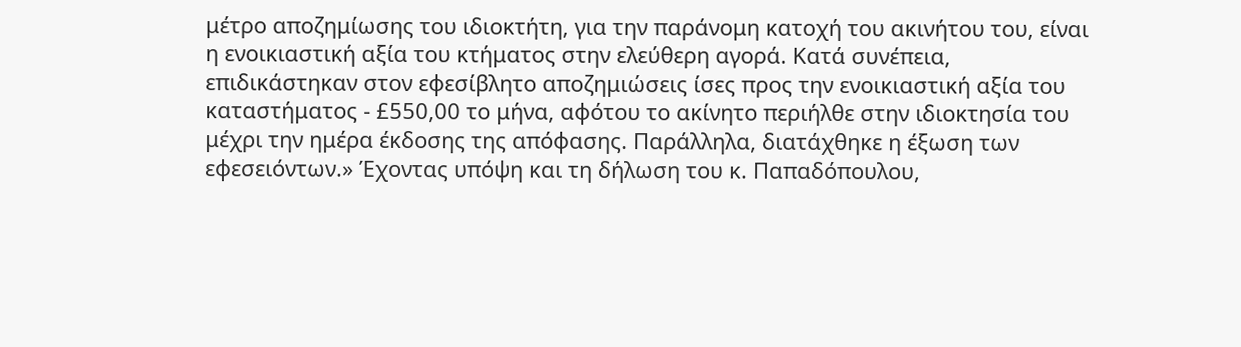μέτρο αποζημίωσης του ιδιοκτήτη, για την παράνομη κατοχή του ακινήτου του, είναι η ενοικιαστική αξία του κτήματος στην ελεύθερη αγορά. Κατά συνέπεια, επιδικάστηκαν στον εφεσίβλητο αποζημιώσεις ίσες προς την ενοικιαστική αξία του καταστήματος - £550,00 το μήνα, αφότου το ακίνητο περιήλθε στην ιδιοκτησία του μέχρι την ημέρα έκδοσης της απόφασης. Παράλληλα, διατάχθηκε η έξωση των εφεσειόντων.» Έχοντας υπόψη και τη δήλωση του κ. Παπαδόπουλου,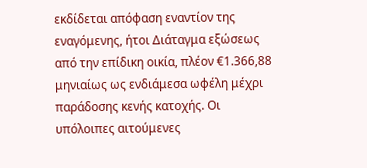εκδίδεται απόφαση εναντίον της εναγόμενης, ήτοι Διάταγμα εξώσεως από την επίδικη οικία, πλέον €1.366,88 μηνιαίως ως ενδιάμεσα ωφέλη μέχρι παράδοσης κενής κατοχής. Οι υπόλοιπες αιτούμενες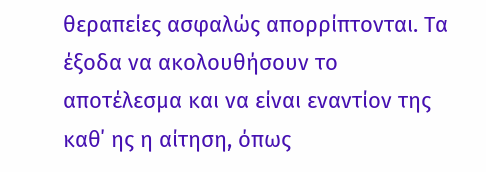θεραπείες ασφαλώς απορρίπτονται. Τα έξοδα να ακολουθήσουν το αποτέλεσμα και να είναι εναντίον της καθ΄ ης η αίτηση, όπως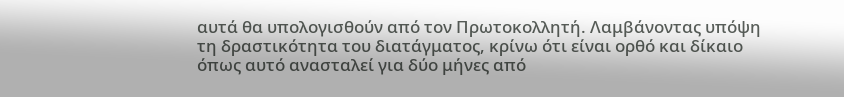αυτά θα υπολογισθούν από τον Πρωτοκολλητή. Λαμβάνοντας υπόψη τη δραστικότητα του διατάγματος, κρίνω ότι είναι ορθό και δίκαιο όπως αυτό ανασταλεί για δύο μήνες από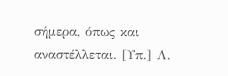σήμερα, όπως και αναστέλλεται. [Υπ.] Λ.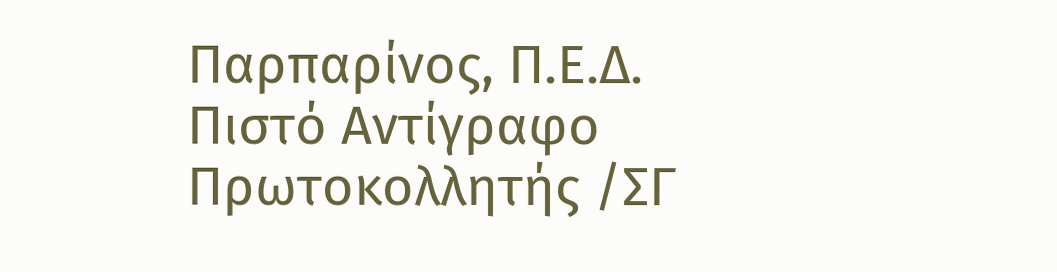Παρπαρίνος, Π.Ε.Δ. Πιστό Αντίγραφο Πρωτοκολλητής /ΣΓ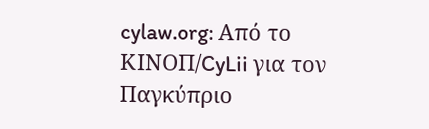cylaw.org: Από το ΚΙΝOΠ/CyLii για τον Παγκύπριο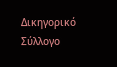Δικηγορικό Σύλλογο